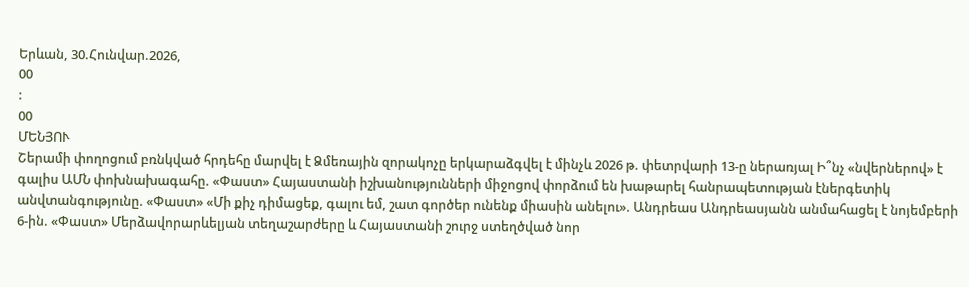Երևան, 30.Հունվար.2026,
00
:
00
ՄԵՆՅՈՒ
Շերամի փողոցում բռնկված հրդեհը մարվել է Ձմեռային զորակոչը երկարաձգվել է մինչև 2026 թ. փետրվարի 13-ը ներառյալ Ի՞նչ «նվերներով» է գալիս ԱՄՆ փոխնախագահը. «Փաստ» Հայաստանի իշխանությունների միջոցով փորձում են խաթարել հանրապետության էներգետիկ անվտանգությունը. «Փաստ» «Մի քիչ դիմացեք, գալու եմ, շատ գործեր ունենք միասին անելու». Անդրեաս Անդրեասյանն անմահացել է նոյեմբերի 6-ին. «Փաստ» Մերձավորարևելյան տեղաշարժերը և Հայաստանի շուրջ ստեղծված նոր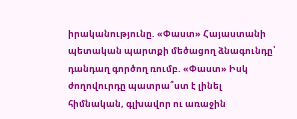իրականությունը. «Փաստ» Հայաստանի պետական պարտքի մեծացող ձնագունդը՝ դանդաղ գործող ռումբ. «Փաստ» Իսկ ժողովուրդը պատրա՞ստ է լինել հիմնական, գլխավոր ու առաջին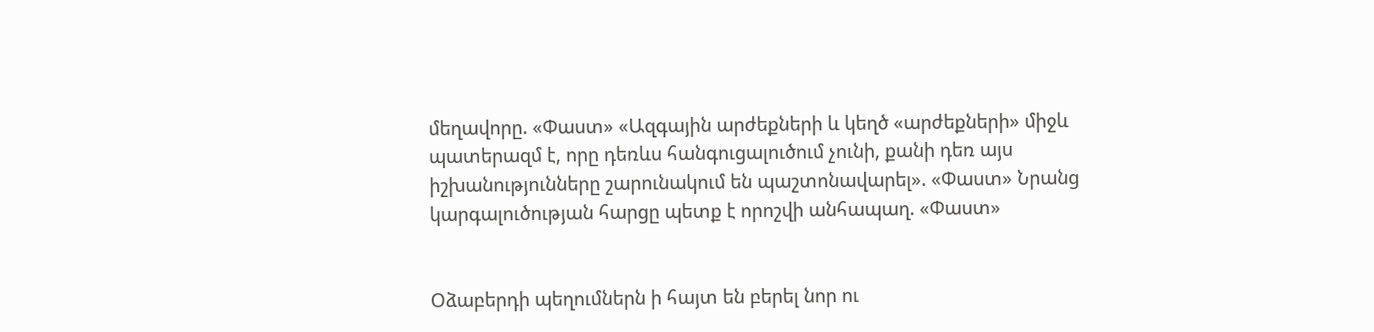մեղավորը. «Փաստ» «Ազգային արժեքների և կեղծ «արժեքների» միջև պատերազմ է, որը դեռևս հանգուցալուծում չունի, քանի դեռ այս իշխանությունները շարունակում են պաշտոնավարել». «Փաստ» Նրանց կարգալուծության հարցը պետք է որոշվի անհապաղ. «Փաստ»


Օձաբերդի պեղումներն ի հայտ են բերել նոր ու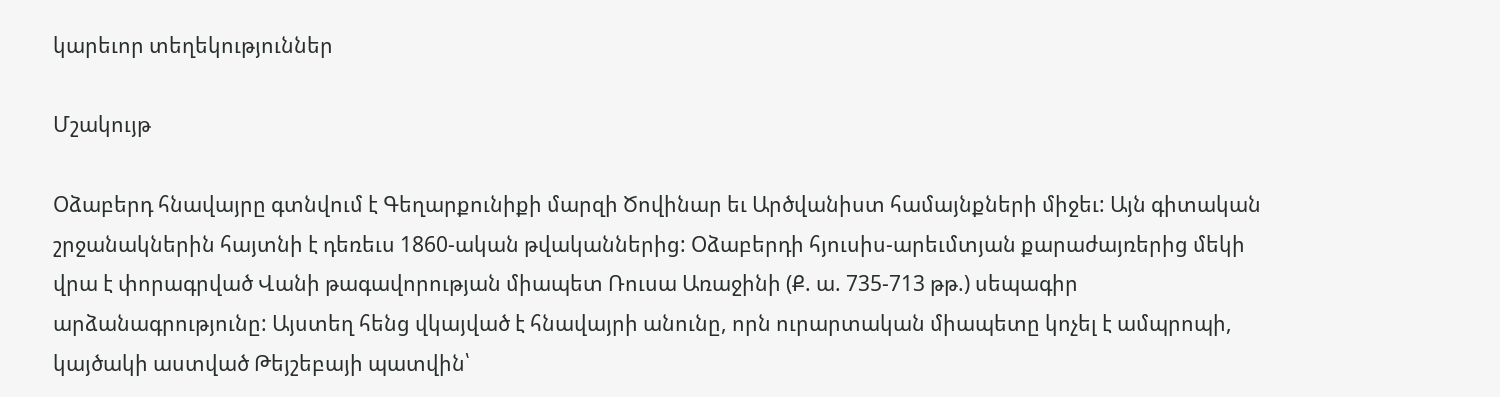կարեւոր տեղեկություններ

Մշակույթ

Օձաբերդ հնավայրը գտնվում է Գեղարքունիքի մարզի Ծովինար եւ Արծվանիստ համայնքների միջեւ: Այն գիտական շրջանակներին հայտնի է դեռեւս 1860-ական թվականներից: Օձաբերդի հյուսիս-արեւմտյան քարաժայռերից մեկի վրա է փորագրված Վանի թագավորության միապետ Ռուսա Առաջինի (Ք. ա. 735-713 թթ.) սեպագիր արձանագրությունը: Այստեղ հենց վկայված է հնավայրի անունը, որն ուրարտական միապետը կոչել է ամպրոպի, կայծակի աստված Թեյշեբայի պատվին՝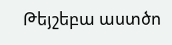Թեյշեբա աստծո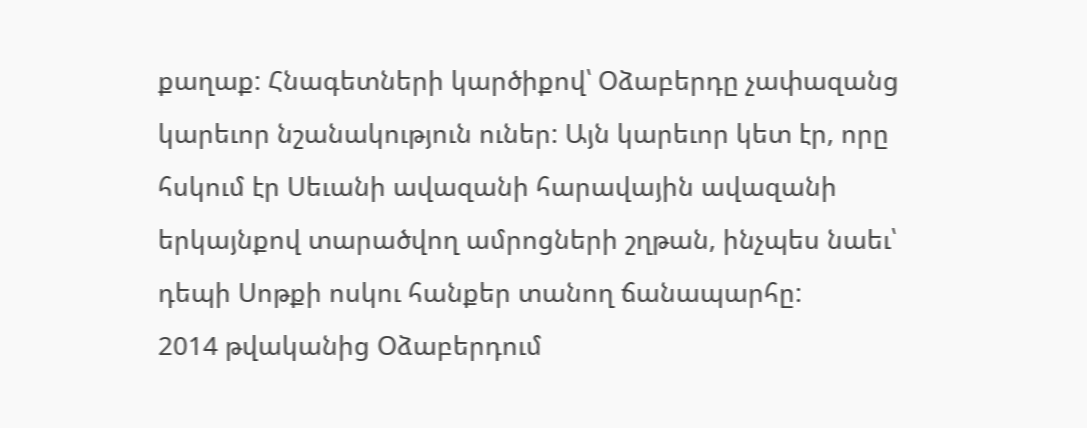քաղաք: Հնագետների կարծիքով՝ Օձաբերդը չափազանց կարեւոր նշանակություն ուներ: Այն կարեւոր կետ էր, որը հսկում էր Սեւանի ավազանի հարավային ավազանի երկայնքով տարածվող ամրոցների շղթան, ինչպես նաեւ՝ դեպի Սոթքի ոսկու հանքեր տանող ճանապարհը:
2014 թվականից Օձաբերդում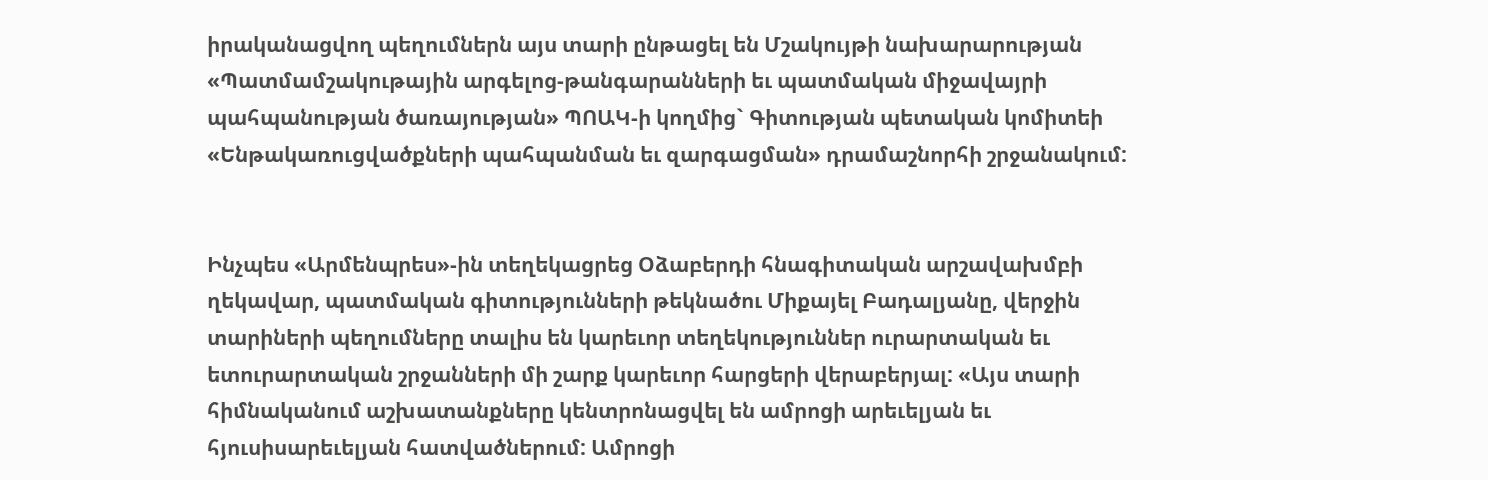իրականացվող պեղումներն այս տարի ընթացել են Մշակույթի նախարարության «Պատմամշակութային արգելոց-թանգարանների եւ պատմական միջավայրի պահպանության ծառայության» ՊՈԱԿ-ի կողմից` Գիտության պետական կոմիտեի «Ենթակառուցվածքների պահպանման եւ զարգացման» դրամաշնորհի շրջանակում:


Ինչպես «Արմենպրես»-ին տեղեկացրեց Օձաբերդի հնագիտական արշավախմբի ղեկավար, պատմական գիտությունների թեկնածու Միքայել Բադալյանը, վերջին տարիների պեղումները տալիս են կարեւոր տեղեկություններ ուրարտական եւ ետուրարտական շրջանների մի շարք կարեւոր հարցերի վերաբերյալ: «Այս տարի հիմնականում աշխատանքները կենտրոնացվել են ամրոցի արեւելյան եւ հյուսիսարեւելյան հատվածներում: Ամրոցի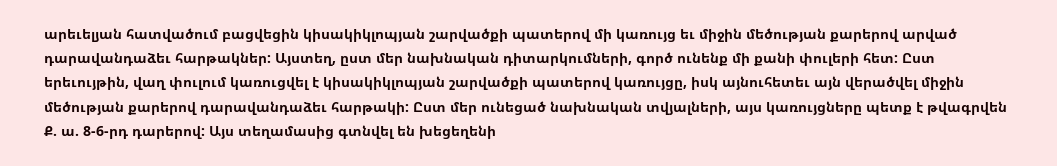արեւելյան հատվածում բացվեցին կիսակիկլոպյան շարվածքի պատերով մի կառույց եւ միջին մեծության քարերով արված դարավանդաձեւ հարթակներ: Այստեղ, ըստ մեր նախնական դիտարկումների, գործ ունենք մի քանի փուլերի հետ: Ըստ երեւույթին, վաղ փուլում կառուցվել է կիսակիկլոպյան շարվածքի պատերով կառույցը, իսկ այնուհետեւ այն վերածվել միջին մեծության քարերով դարավանդաձեւ հարթակի: Ըստ մեր ունեցած նախնական տվյալների, այս կառույցները պետք է թվագրվեն Ք. ա. 8-6-րդ դարերով: Այս տեղամասից գտնվել են խեցեղենի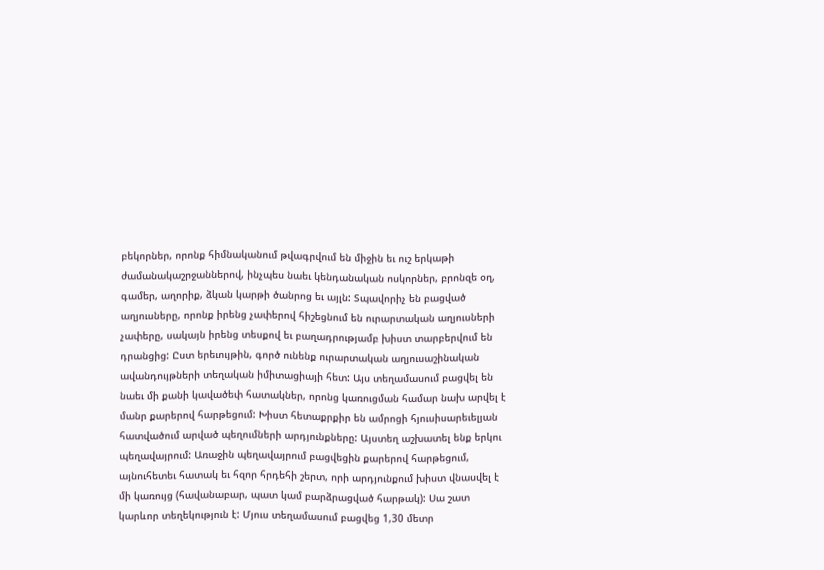բեկորներ, որոնք հիմնականում թվագրվում են միջին եւ ուշ երկաթի ժամանակաշրջաններով, ինչպես նաեւ կենդանական ոսկորներ, բրոնզե օղ, գամեր, աղորիք, ձկան կարթի ծանրոց եւ այլն: Տպավորիչ են բացված աղյուսները, որոնք իրենց չափերով հիշեցնում են ուրարտական աղյուսների չափերը, սակայն իրենց տեսքով եւ բաղադրությամբ խիստ տարբերվում են դրանցից: Ըստ երեւույթին, գործ ունենք ուրարտական աղյուսաշինական ավանդույթների տեղական իմիտացիայի հետ: Այս տեղամասում բացվել են նաեւ մի քանի կավածեփ հատակներ, որոնց կառուցման համար նախ արվել է մանր քարերով հարթեցում: Խիստ հետաքրքիր են ամրոցի հյուսիսարեւելյան հատվածում արված պեղումների արդյունքները: Այստեղ աշխատել ենք երկու պեղավայրում: Առաջին պեղավայրում բացվեցին քարերով հարթեցում, այնուհետեւ հատակ եւ հզոր հրդեհի շերտ, որի արդյունքում խիստ վնասվել է մի կառույց (հավանաբար, պատ կամ բարձրացված հարթակ): Սա շատ կարևոր տեղեկություն է: Մյուս տեղամասում բացվեց 1,30 մետր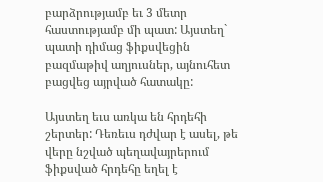բարձրությամբ եւ 3 մետր հաստությամբ մի պատ: Այստեղ` պատի դիմաց ֆիքսվեցին բազմաթիվ աղյուսներ, այնուհետ բացվեց այրված հատակը:

Այստեղ եւս առկա են հրդեհի շերտեր: Դեռեւս դժվար է ասել, թե վերը նշված պեղավայրերում ֆիքսված հրդեհը եղել է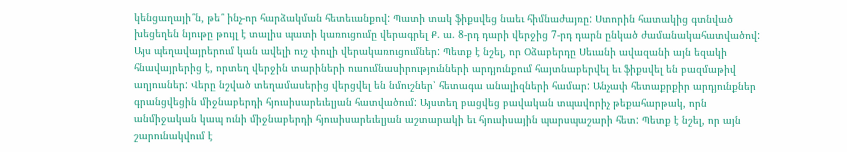կենցաղայի՞ն, թե՞ ինչ-որ հարձակման հետեւանքով: Պատի տակ ֆիքսվեց նաեւ հիմնաժայռը: Ստորին հատակից գտնված խեցեղեն նյութը թույլ է տալիս պատի կառուցումը վերագրել Ք. ա. 8-րդ դարի վերջից 7-րդ դարն ընկած ժամանակահատվածով: Այս պեղավայրերում կան ավելի ուշ փուլի վերակառուցումներ: Պետք է նշել, որ Օձաբերդը Սեւանի ավազանի այն եզակի հնավայրերից է, որտեղ վերջին տարիների ուսումնասիրությունների արդյունքում հայտնաբերվել եւ ֆիքսվել են բազմաթիվ աղյուսներ: Վերը նշված տեղամասերից վերցվել են նմուշներ՝ հետագա անալիզների համար: Անչափ հետաքրքիր արդյունքներ գրանցվեցին միջնաբերդի հյուսիսարեւելյան հատվածում: Այստեղ բացվեց բավական տպավորիչ թեքահարթակ, որն անմիջական կապ ունի միջնաբերդի հյուսիսարեւելյան աշտարակի եւ հյուսիսային պարսպաշարի հետ: Պետք է նշել, որ այն շարունակվում է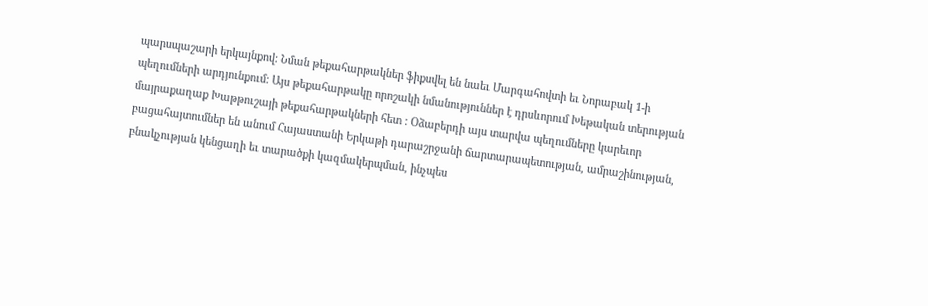պարսպաշարի երկայնքով: Նման թեքահարթակներ ֆիքսվել են նաեւ Մարգահովտի եւ Նորաբակ 1-ի պեղումների արդյունքում: Այս թեքահարթակը որոշակի նմանություններ է դրսևորում Խեթական տերության մայրաքաղաք Խաթթուշայի թեքահարթակների հետ : Օձաբերդի այս տարվա պեղումները կարեւոր բացահայտումներ են անում Հայաստանի Երկաթի դարաշրջանի ճարտարապետության, ամրաշինության, բնակչության կենցաղի եւ տարածքի կազմակերպման, ինչպես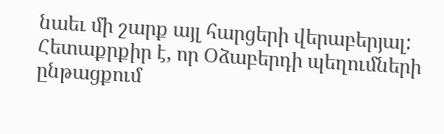նաեւ մի շարք այլ հարցերի վերաբերյալ: Հետաքրքիր է, որ Օձաբերդի պեղումների ընթացքում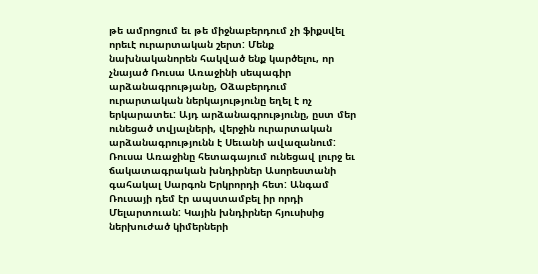թե ամրոցում եւ թե միջնաբերդում չի ֆիքսվել որեւէ ուրարտական շերտ: Մենք նախնականորեն հակված ենք կարծելու, որ չնայած Ռուսա Առաջինի սեպագիր արձանագրությանը, Օձաբերդում ուրարտական ներկայությունը եղել է ոչ երկարատեւ: Այդ արձանագրությունը, ըստ մեր ունեցած տվյալների, վերջին ուրարտական արձանագրությունն է Սեւանի ավազանում: Ռուսա Առաջինը հետագայում ունեցավ լուրջ եւ ճակատագրական խնդիրներ Ասորեստանի գահակալ Սարգոն Երկրորդի հետ: Անգամ Ռուսայի դեմ էր ապստամբել իր որդի Մելարտուան: Կային խնդիրներ հյուսիսից ներխուժած կիմերների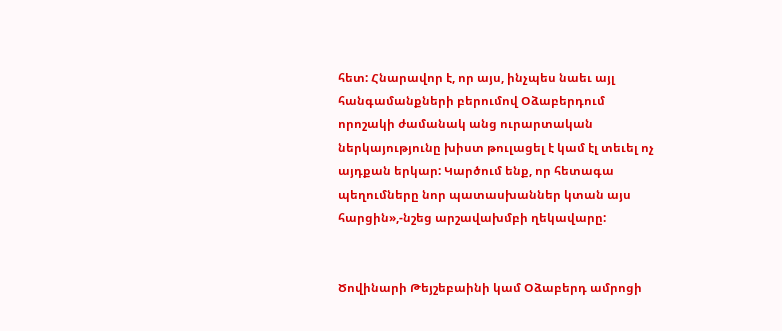հետ: Հնարավոր է, որ այս, ինչպես նաեւ այլ հանգամանքների բերումով Օձաբերդում որոշակի ժամանակ անց ուրարտական ներկայությունը խիստ թուլացել է կամ էլ տեւել ոչ այդքան երկար: Կարծում ենք, որ հետագա պեղումները նոր պատասխաններ կտան այս հարցին»,-նշեց արշավախմբի ղեկավարը:


Ծովինարի Թեյշեբաինի կամ Օձաբերդ ամրոցի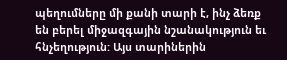պեղումները մի քանի տարի է, ինչ ձեռք են բերել միջազգային նշանակություն եւ հնչեղություն: Այս տարիներին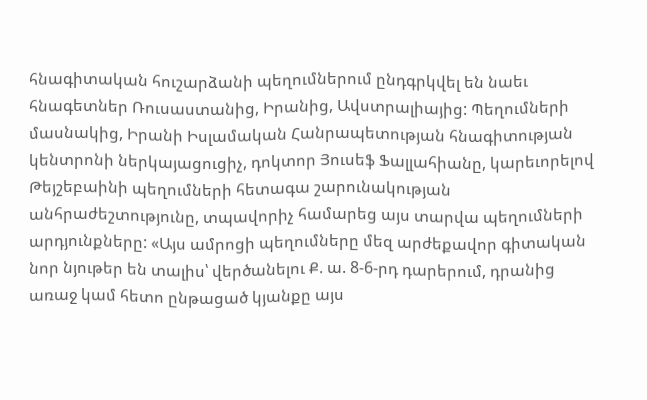հնագիտական հուշարձանի պեղումներում ընդգրկվել են նաեւ հնագետներ Ռուսաստանից, Իրանից, Ավստրալիայից: Պեղումների մասնակից, Իրանի Իսլամական Հանրապետության հնագիտության կենտրոնի ներկայացուցիչ, դոկտոր Յուսեֆ Ֆալլահիանը, կարեւորելով Թեյշեբաինի պեղումների հետագա շարունակության անհրաժեշտությունը, տպավորիչ համարեց այս տարվա պեղումների արդյունքները: «Այս ամրոցի պեղումները մեզ արժեքավոր գիտական նոր նյութեր են տալիս՝ վերծանելու Ք. ա. 8-6-րդ դարերում, դրանից առաջ կամ հետո ընթացած կյանքը այս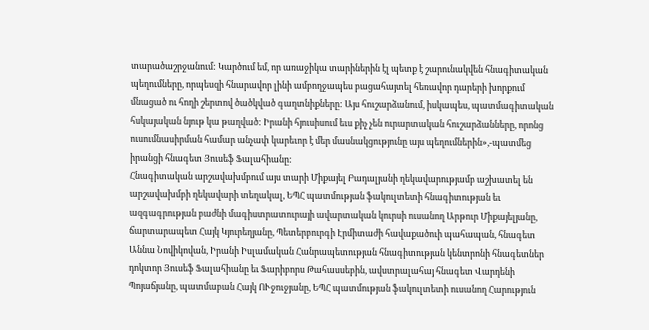տարածաշրջանում: Կարծում եմ, որ առաջիկա տարիներին էլ պետք է շարունակվեն հնագիտական պեղումները, որպեսզի հնարավոր լինի ամբողջապես բացահայտել հեռավոր դարերի խորքում մնացած ու հողի շերտով ծածկված գաղտնիքները: Այս հուշարձանում, իսկապես, պատմագիտական հսկայական նյութ կա թաղված: Իրանի հյուսիսում եւս քիչ չեն ուրարտական հուշարձանները, որոնց ուսումնասիրման համար անչափ կարեւոր է մեր մասնակցությունը այս պեղումներին»,-պատմեց իրանցի հնագետ Յուսեֆ Ֆալահիանը:
Հնագիտական արշավախմբում այս տարի Միքայել Բադալյանի ղեկավարությամբ աշխատել են արշավախմբի ղեկավարի տեղակալ, ԵՊՀ պատմության ֆակուլտետի հնագիտության եւ ազգագրության բաժնի մագիստրատուրայի ավարտական կուրսի ուսանող Արթուր Միքայելյանը, ճարտարապետ Հայկ Կյուրեղյանը, Պետերբուրգի Էրմիտաժի հավաքածուի պահապան, հնագետ Աննա Նովիկովան, Իրանի Իսլամական Հանրապետության հնագիտության կենտրոնի հնագետներ դոկտոր Յուսեֆ Ֆալահիանը եւ Ֆարիբորս Թահասսեբին, ավստրալահայ հնագետ Վարդենի Պոյաճյանը, պատմաբան Հայկ ՈՒջուջյանը, ԵՊՀ պատմության ֆակուլտետի ուսանող Հարություն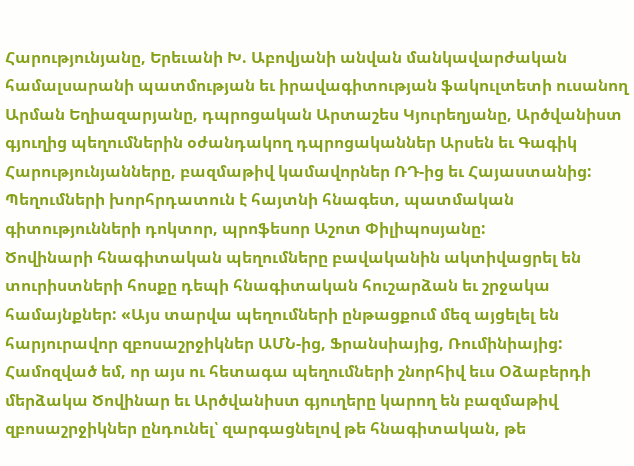Հարությունյանը, Երեւանի Խ. Աբովյանի անվան մանկավարժական համալսարանի պատմության եւ իրավագիտության ֆակուլտետի ուսանող Արման Եղիազարյանը, դպրոցական Արտաշես Կյուրեղյանը, Արծվանիստ գյուղից պեղումներին օժանդակող դպրոցականներ Արսեն եւ Գագիկ Հարությունյանները, բազմաթիվ կամավորներ ՌԴ-ից եւ Հայաստանից: Պեղումների խորհրդատուն է հայտնի հնագետ, պատմական գիտությունների դոկտոր, պրոֆեսոր Աշոտ Փիլիպոսյանը:
Ծովինարի հնագիտական պեղումները բավականին ակտիվացրել են տուրիստների հոսքը դեպի հնագիտական հուշարձան եւ շրջակա համայնքներ: «Այս տարվա պեղումների ընթացքում մեզ այցելել են հարյուրավոր զբոսաշրջիկներ ԱՄՆ-ից, Ֆրանսիայից, Ռումինիայից: Համոզված եմ, որ այս ու հետագա պեղումների շնորհիվ եւս Օձաբերդի մերձակա Ծովինար եւ Արծվանիստ գյուղերը կարող են բազմաթիվ զբոսաշրջիկներ ընդունել՝ զարգացնելով թե հնագիտական, թե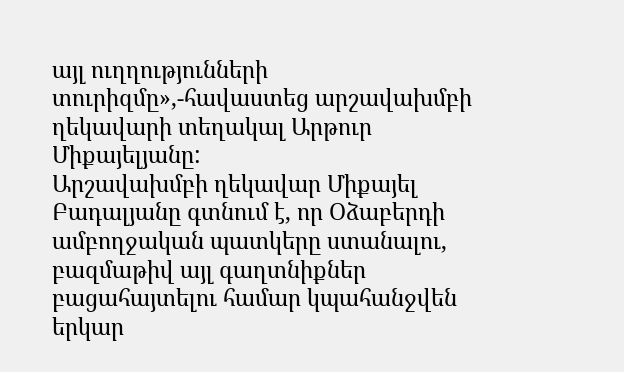այլ ուղղությունների տուրիզմը»,-հավաստեց արշավախմբի ղեկավարի տեղակալ Արթուր Միքայելյանը:
Արշավախմբի ղեկավար Միքայել Բադալյանը գտնում է, որ Օձաբերդի ամբողջական պատկերը ստանալու, բազմաթիվ այլ գաղտնիքներ բացահայտելու համար կպահանջվեն երկար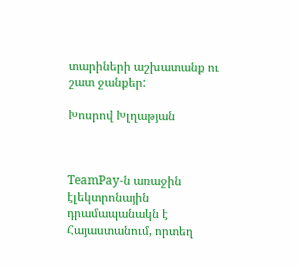տարիների աշխատանք ու շատ ջանքեր:

Խոսրով Խլղաթյան



TeamPay-ն առաջին էլեկտրոնային դրամապանակն է Հայաստանում, որտեղ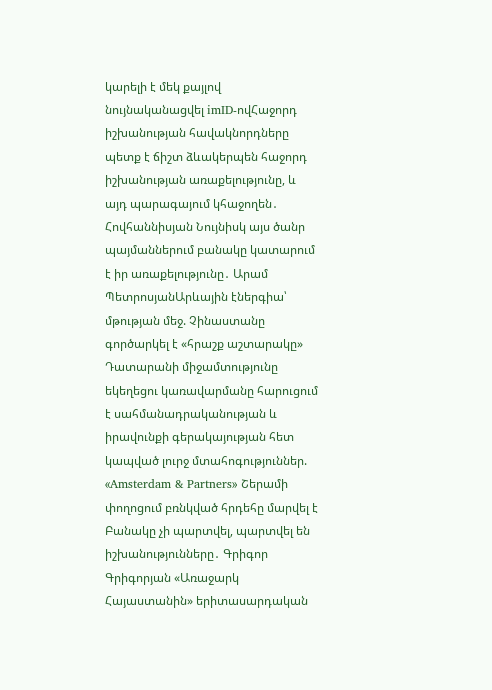կարելի է մեկ քայլով նույնականացվել imID-ովՀաջորդ իշխանության հավակնորդները պետք է ճիշտ ձևակերպեն հաջորդ իշխանության առաքելությունը, և այդ պարագայում կհաջողեն․ Հովհաննիսյան Նույնիսկ այս ծանր պայմաններում բանակը կատարում է իր առաքելությունը․ Արամ ՊետրոսյանԱրևային էներգիա՝ մթության մեջ. Չինաստանը գործարկել է «հրաշք աշտարակը» Դատարանի միջամտությունը եկեղեցու կառավարմանը հարուցում է սահմանադրականության և իրավունքի գերակայության հետ կապված լուրջ մտահոգություններ. «Amsterdam & Partners» Շերամի փողոցում բռնկված հրդեհը մարվել է Բանակը չի պարտվել, պարտվել են իշխանությունները․ Գրիգոր Գրիգորյան «Առաջարկ Հայաստանին» երիտասարդական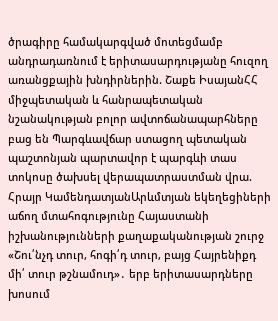ծրագիրը համակարգված մոտեցմամբ անդրադառնում է երիտասարդությանը հուզող առանցքային խնդիրներին. Շաքե ԻսայանՀՀ միջպետական և հանրապետական նշանակության բոլոր ավտոճանապարհները բաց են Պարգևավճար ստացող պետական պաշտոնյան պարտավոր է պարգևի տաս տոկոսը ծախսել վերապատրաստման վրա. Հրայր ԿամենդատյանԱրևմտյան եկեղեցիների աճող մտահոգությունը Հայաստանի իշխանությունների քաղաքականության շուրջ «Շու՛նչդ տուր, հոգի՛դ տուր, բայց Հայրենիքդ մի՛ տուր թշնամուդ»․ երբ երիտասարդները խոսում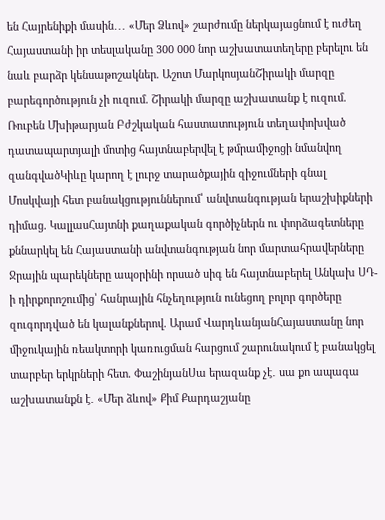են Հայրենիքի մասին․․․ «Մեր Ձևով» շարժումը ներկայացնում է ուժեղ Հայաստանի իր տեսլականը 300 000 նոր աշխատատեղերը բերելու են նաև բարձր կենսաթոշակներ. Աշոտ ՄարկոսյանՇիրակի մարզը բարեգործություն չի ուզում. Շիրակի մարզը աշխատանք է ուզում. Ռուբեն Մխիթարյան Բժշկական հաստատություն տեղափոխված դատապարտյալի մոտից հայտնաբերվել է թմրամիջոցի նմանվող զանգվածԿիևը կարող է լուրջ տարածքային զիջումների գնալ Մոսկվայի հետ բանակցություններում՝ անվտանգության երաշխիքների դիմաց. ԿալլասՀայտնի քաղաքական գործիչներն ու փորձագետները քննարկել են Հայաստանի անվտանգության նոր մարտահրավերները Ջրային պարեկները ապօրինի որսած սիգ են հայտնաբերել Անկախ ՍԴ-ի դիրքորոշումից՝ հանրային հնչեղություն ունեցող բոլոր գործերը զուգորդված են կալանքներով. Արամ ՎարդևանյանՀայաստանը նոր միջուկային ռեակտորի կառուցման հարցում շարունակում է բանակցել տարբեր երկրների հետ. ՓաշինյանՍա երազանք չէ․ սա քո ապագա աշխատանքն է․ «Մեր ձևով» Քիմ Քարդաշյանը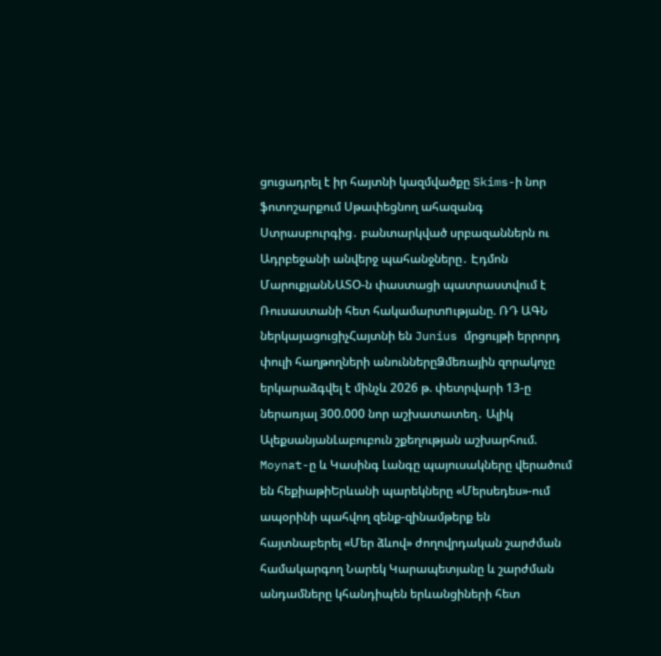ցուցադրել է իր հայտնի կազմվածքը Skims-ի նոր ֆոտոշարքում Սթափեցնող ահազանգ Ստրասբուրգից․ բանտարկված սրբազաններն ու Ադրբեջանի անվերջ պահանջները․ Էդմոն ՄարուքյանՆԱՏՕ-ն փաստացի պատրաստվում է Ռուսաստանի հետ հակամարտnւթյանը. ՌԴ ԱԳՆ ներկայացուցիչՀայտնի են Junius մրցույթի երրորդ փուլի հաղթողների անուններըՁմեռային զորակոչը երկարաձգվել է մինչև 2026 թ. փետրվարի 13-ը ներառյալ 300.000 նոր աշխատատեղ․ Ալիկ ԱլեքսանյանԼաբուբուն շքեղության աշխարհում. Moynat-ը և Կասինգ Լանգը պայուսակները վերածում են հեքիաթիԵրևանի պարեկները «Մերսեդես»-ում ապօրինի պահվող զենք-զինամթերք են հայտնաբերել «Մեր ձևով» ժողովրդական շարժման համակարգող Նարեկ Կարապետյանը և շարժման անդամները կհանդիպեն երևանցիների հետ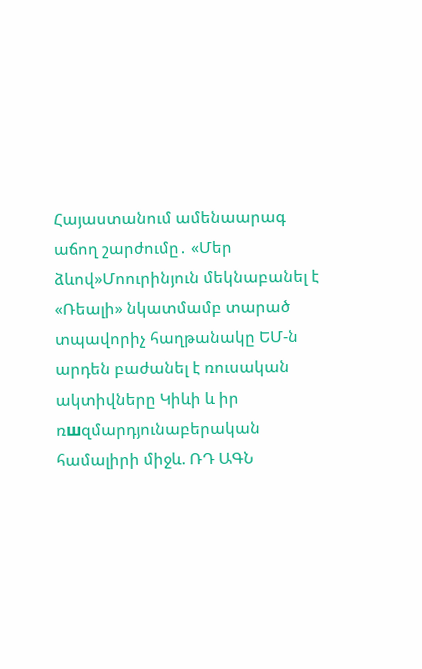Հայաստանում ամենաարագ աճող շարժումը․ «Մեր ձևով»Մոուրինյուն մեկնաբանել է «Ռեալի» նկատմամբ տարած տպավորիչ հաղթանակը ԵՄ-ն արդեն բաժանել է ռուսական ակտիվները Կիևի և իր ռшզմարդյունաբերական համալիրի միջև. ՌԴ ԱԳՆ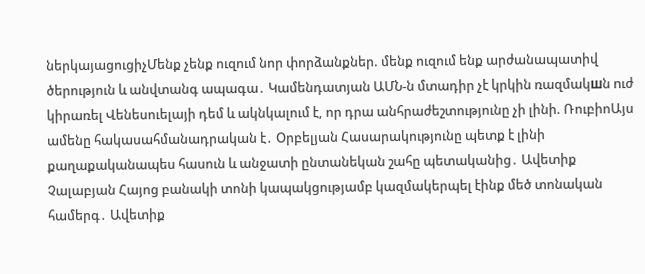ներկայացուցիչՄենք չենք ուզում նոր փորձանքներ. մենք ուզում ենք արժանապատիվ ծերություն և անվտանգ ապագա․ Կամենդատյան ԱՄՆ-ն մտադիր չէ կրկին ռազմակшն nւժ կիրառել Վենեսուելայի դեմ և ակնկալում է, որ դրա անհրաժեշտությունը չի լինի. ՌուբիոԱյս ամենը հակասահմանադրական է․ Օրբելյան Հասարակությունը պետք է լինի քաղաքականապես հասուն և անջատի ընտանեկան շահը պետականից․ Ավետիք Չալաբյան Հայոց բանակի տոնի կապակցությամբ կազմակերպել էինք մեծ տոնական համերգ․ Ավետիք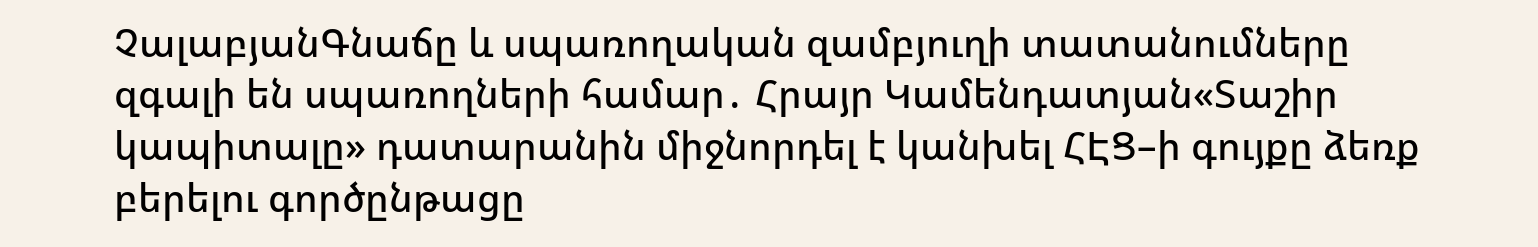ՉալաբյանԳնաճը և սպառողական զամբյուղի տատանումները զգալի են սպառողների համար․ Հրայր Կամենդատյան«Տաշիր կապիտալը» դատարանին միջնորդել է կանխել ՀԷՑ–ի գույքը ձեռք բերելու գործընթացը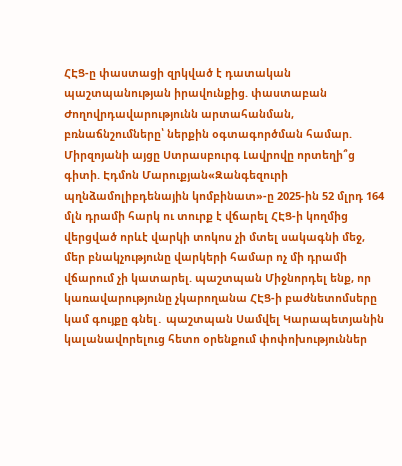ՀԷՑ-ը փաստացի զրկված է դատական պաշտպանության իրավունքից. փաստաբան Ժողովրդավարությունն արտահանման, բռնաճնշումները՝ ներքին օգտագործման համար. Միրզոյանի այցը Ստրասբուրգ Լավրովը որտեղի՞ց գիտի. Էդմոն Մարուքյան«Զանգեզուրի պղնձամոլիբդենային կոմբինատ»-ը 2025-ին 52 մլրդ 164 մլն դրամի հարկ ու տուրք է վճարել ՀԷՑ-ի կողմից վերցված որևէ վարկի տոկոս չի մտել սակագնի մեջ, մեր բնակչությունը վարկերի համար ոչ մի դրամի վճարում չի կատարել. պաշտպան Միջնորդել ենք, որ կառավարությունը չկարողանա ՀԷՑ-ի բաժնետոմսերը կամ գույքը գնել․ պաշտպան Սամվել Կարապետյանին կալանավորելուց հետո օրենքում փոփոխություններ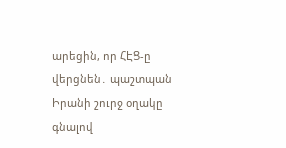արեցին, որ ՀԷՑ-ը վերցնեն․ պաշտպան Իրանի շուրջ օղակը գնալով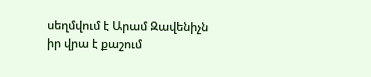սեղմվում է Արամ Զավենիչն իր վրա է քաշում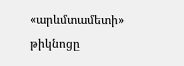«արևմտամետի» թիկնոցը